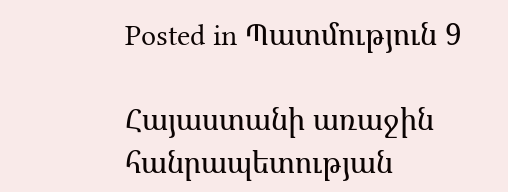Posted in Պատմություն 9

Հայաստանի առաջին հանրապետության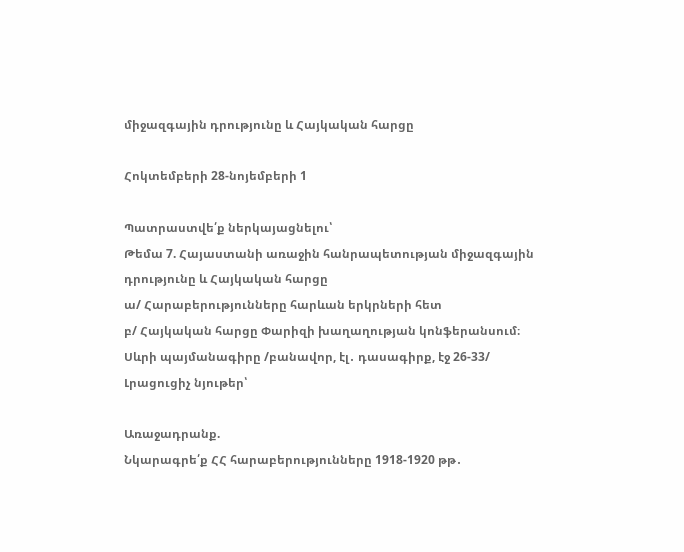միջազգային դրությունը և Հայկական հարցը

Հոկտեմբերի 28-նոյեմբերի 1

Պատրաստվե՛ք ներկայացնելու՝
Թեմա 7. Հայաստանի առաջին հանրապետության միջազգային դրությունը և Հայկական հարցը
ա/ Հարաբերությունները հարևան երկրների հետ
բ/ Հայկական հարցը Փարիզի խաղաղության կոնֆերանսում։ Սևրի պայմանագիրը /բանավոր, էլ․ դասագիրք, էջ 26-33/
Լրացուցիչ նյութեր՝

Առաջադրանք.
Նկարագրե՛ք ՀՀ հարաբերությունները 1918-1920 թթ․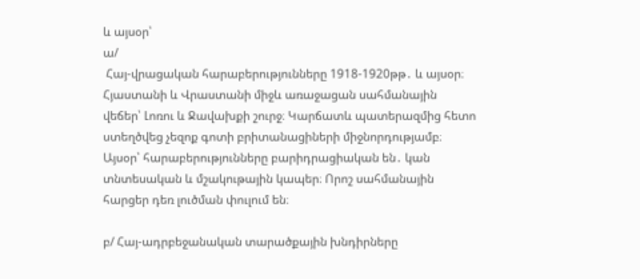և այսօր՝
ա/
 Հայ-վրացական հարաբերությունները 1918-1920թթ․ և այսօր։
Հյաստանի և Վրաստանի միջև առաջացան սահմանային վեճեր՝ Լոռու և Ջավախքի շուրջ։ Կարճատև պատերազմից հետո ստեղծվեց չեզոք գոտի բրիտանացիների միջնորդությամբ։
Այսօր՝ հարաբերությունները բարիդրացիական են․ կան տնտեսական և մշակութային կապեր։ Որոշ սահմանային հարցեր դեռ լուծման փուլում են։

բ/ Հայ-ադրբեջանական տարածքային խնդիրները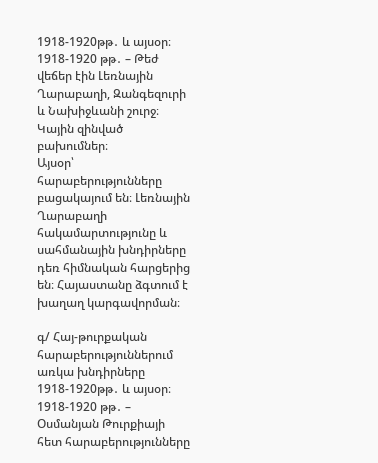1918-1920թթ․ և այսօր։
1918-1920 թթ․ – Թեժ վեճեր էին Լեռնային Ղարաբաղի, Զանգեզուրի և Նախիջևանի շուրջ։ Կային զինված բախումներ։
Այսօր՝ հարաբերությունները բացակայում են։ Լեռնային Ղարաբաղի հակամարտությունը և սահմանային խնդիրները դեռ հիմնական հարցերից են։ Հայաստանը ձգտում է խաղաղ կարգավորման։

գ/ Հայ-թուրքական հարաբերություններում առկա խնդիրները 1918-1920թթ․ և այսօր։
1918-1920 թթ․ – Օսմանյան Թուրքիայի հետ հարաբերությունները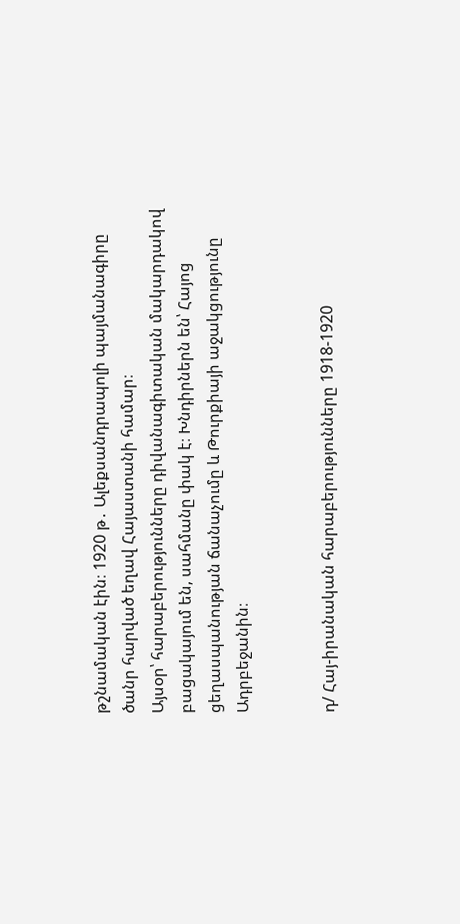թշնամական էին։ 1920 թ․ Ալեքսանդրապոլի պայմանագիրը ծանր հարված եղավ Հայաստանի համար։
Այսօր՝ հարաբերությունները դիվանագիտական մակարդակով բացակայում են, սահմանը փակ է։ Խնդիրներն են՝ Հայոց ցեղասպանության ճանաչումը և Թուրքիայի աջակցությունը Ադրբեջանին։


դ/ Հայ-իրանական հարաբերությունները 1918-1920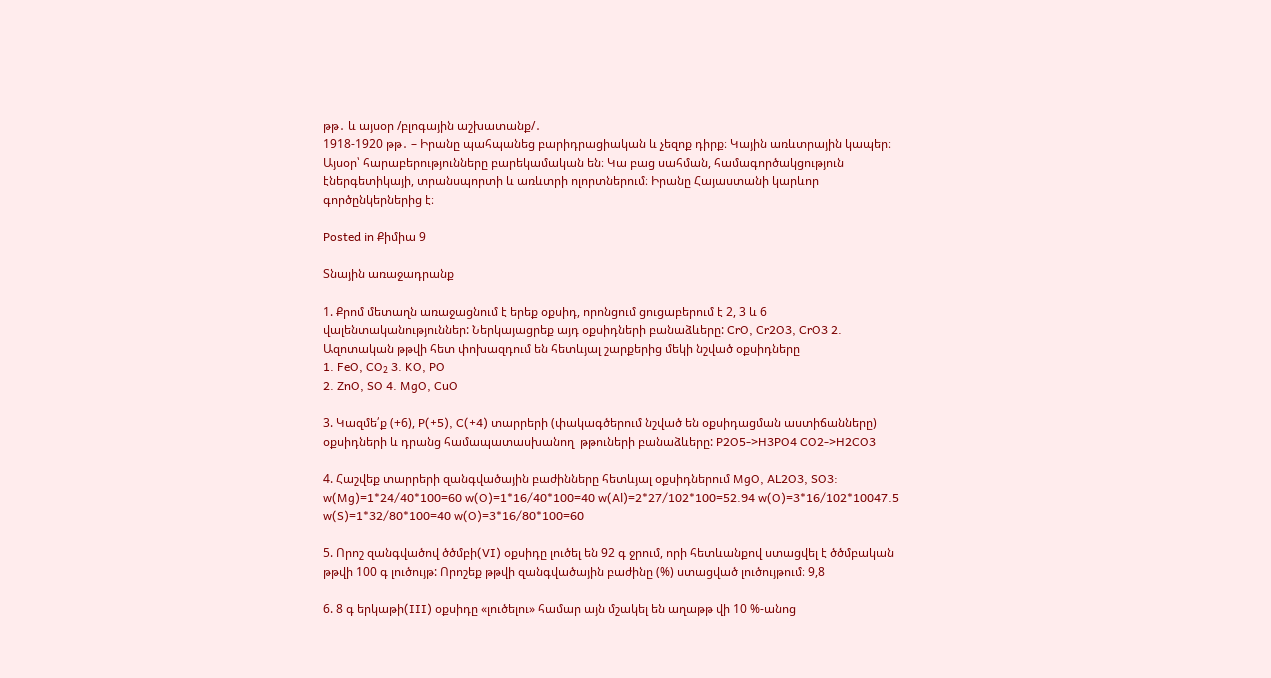թթ․ և այսօր /բլոգային աշխատանք/․
1918-1920 թթ․ – Իրանը պահպանեց բարիդրացիական և չեզոք դիրք։ Կային առևտրային կապեր։
Այսօր՝ հարաբերությունները բարեկամական են։ Կա բաց սահման, համագործակցություն էներգետիկայի, տրանսպորտի և առևտրի ոլորտներում։ Իրանը Հայաստանի կարևոր գործընկերներից է։

Posted in Քիմիա 9

Տնային առաջադրանք

1. Քրոմ մետաղն առաջացնում է երեք օքսիդ, որոնցում ցուցաբերում է 2, 3 և 6 վալենտականություններ: Ներկայացրեք այդ օքսիդների բանաձևերը: CrO, Cr2O3, CrO3 2. Ազոտական թթվի հետ փոխազդում են հետևյալ շարքերից մեկի նշված օքսիդները
1. FeO, CO₂ 3. KO, PO
2. ZnO, SO 4. MgO, CuO

3. Կազմե՛ք (+6), P(+5), C(+4) տարրերի (փակագծերում նշված են օքսիդացման աստիճանները) օքսիդների և դրանց համապատասխանող  թթուների բանաձևերը: P2O5->H3PO4 CO2->H2CO3

4. Հաշվեք տարրերի զանգվածային բաժինները հետևյալ օքսիդներում MgO, AL2O3, SO3: w(Mg)=1*24/40*100=60 w(O)=1*16/40*100=40 w(Al)=2*27/102*100=52.94 w(O)=3*16/102*10047.5 w(S)=1*32/80*100=40 w(O)=3*16/80*100=60

5. Որոշ զանգվածով ծծմբի(VI) օքսիդը լուծել են 92 գ ջրում, որի հետևանքով ստացվել է ծծմբական թթվի 100 գ լուծույթ: Որոշեք թթվի զանգվածային բաժինը (%) ստացված լուծույթում։ 9,8

6. 8 գ երկաթի(III) օքսիդը «լուծելու» համար այն մշակել են աղաթթ վի 10 %-անոց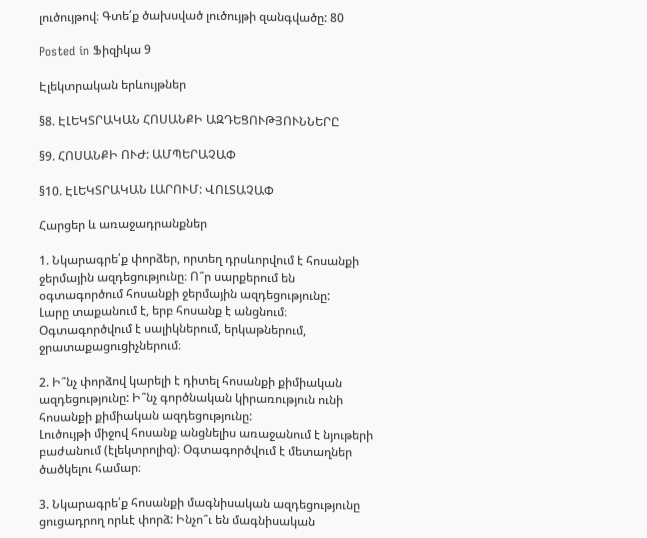լուծույթով։ Գտե՛ք ծախսված լուծույթի զանգվածը: 80

Posted in Ֆիզիկա 9

Էլեկտրական երևույթներ

§8. ԷԼԵԿՏՐԱԿԱՆ ՀՈՍԱՆՔԻ ԱԶԴԵՑՈՒԹՅՈՒՆՆԵՐԸ

§9. ՀՈՍԱՆՔԻ ՈՒԺ: ԱՄՊԵՐԱՉԱՓ

§10. ԷԼԵԿՏՐԱԿԱՆ ԼԱՐՈՒՄ: ՎՈԼՏԱՉԱՓ

Հարցեր և առաջադրանքներ

1. Նկարագրե՛ք փորձեր, որտեղ դրսևորվում է հոսանքի ջերմային ազդեցությունը։ Ո՞ր սարքերում են օգտագործում հոսանքի ջերմային ազդեցությունը:
Լարը տաքանում է, երբ հոսանք է անցնում։ Օգտագործվում է սալիկներում, երկաթներում, ջրատաքացուցիչներում։

2. Ի՞նչ փորձով կարելի է դիտել հոսանքի քիմիական ազդեցությունը: Ի՞նչ գործնական կիրառություն ունի հոսանքի քիմիական ազդեցությունը:
Լուծույթի միջով հոսանք անցնելիս առաջանում է նյութերի բաժանում (էլեկտրոլիզ)։ Օգտագործվում է մետաղներ ծածկելու համար։

3. Նկարագրե՛ք հոսանքի մագնիսական ազդեցությունը ցուցադրող որևէ փորձ: Ինչո՞ւ են մագնիսական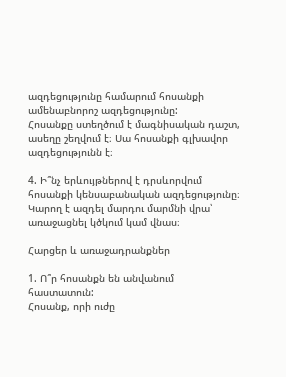ազդեցությունը համարում հոսանքի ամենաբնորոշ ազդեցությունը:
Հոսանքը ստեղծում է մագնիսական դաշտ, ասեղը շեղվում է։ Սա հոսանքի գլխավոր ազդեցությունն է։

4. Ի՞նչ երևույթներով է դրսևորվում հոսանքի կենսաբանական ազդեցությունը։
Կարող է ազդել մարդու մարմնի վրա՝ առաջացնել կծկում կամ վնաս։

Հարցեր և առաջադրանքներ

1. Ո՞ր հոսանքն են անվանում հաստատուն:
Հոսանք, որի ուժը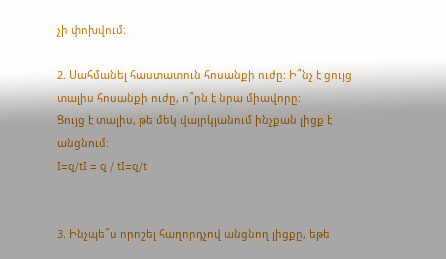չի փոխվում։

2. Սահմանել հաստատուն հոսանքի ուժը: Ի՞նչ է ցույց տալիս հոսանքի ուժը, ո՞րն է նրա միավորը:
Ցույց է տալիս, թե մեկ վայրկյանում ինչքան լիցք է անցնում։
I=q/tI = q / tI=q/t


3. Ինչպե՞ս որոշել հաղորդչով անցնող լիցքը, եթե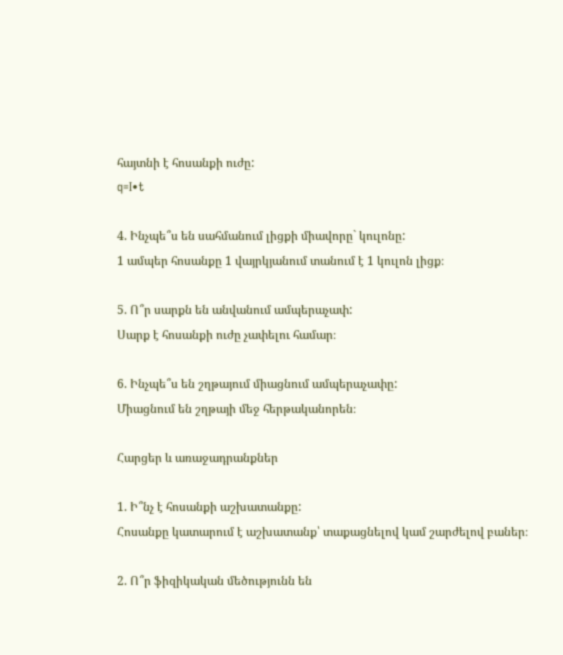հայտնի է հոսանքի ուժը:
q=I•t

4. Ինչպե՞ս են սահմանում լիցքի միավորը` կուլոնը:
1 ամպեր հոսանքը 1 վայրկյանում տանում է 1 կուլոն լիցք։

5. Ո՞ր սարքն են անվանում ամպերաչափ:
Սարք է հոսանքի ուժը չափելու համար։

6. Ինչպե՞ս են շղթայում միացնում ամպերաչափը:
Միացնում են շղթայի մեջ հերթականորեն։

Հարցեր և առաջադրանքներ

1. Ի՞նչ է հոսանքի աշխատանքը:
Հոսանքը կատարում է աշխատանք՝ տաքացնելով կամ շարժելով բաներ։

2. Ո՞ր ֆիզիկական մեծությունն են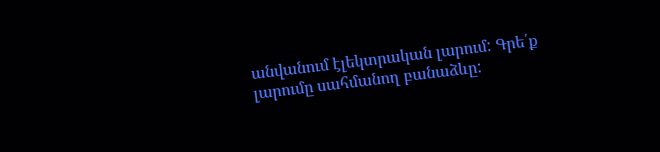անվանում էլեկտրական լարում: Գրե՛ք լարումը սահմանող բանաձևը: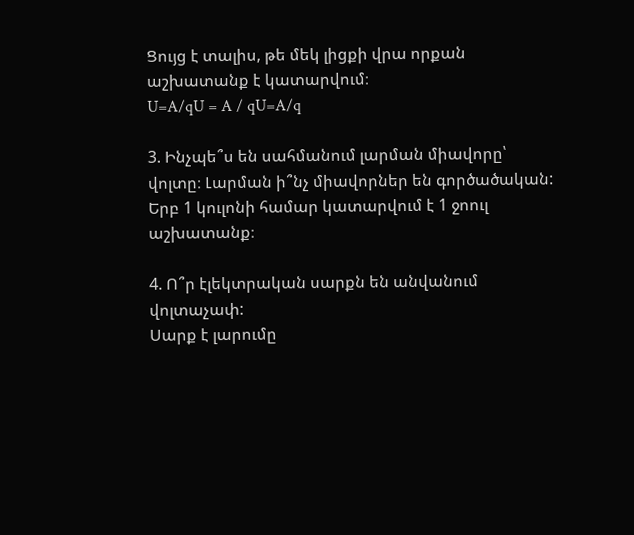Ցույց է տալիս, թե մեկ լիցքի վրա որքան աշխատանք է կատարվում։
U=A/qU = A / qU=A/q

3. Ինչպե՞ս են սահմանում լարման միավորը՝ վոլտը։ Լարման ի՞նչ միավորներ են գործածական:
Երբ 1 կուլոնի համար կատարվում է 1 ջոուլ աշխատանք։

4. Ո՞ր էլեկտրական սարքն են անվանում վոլտաչափ:
Սարք է լարումը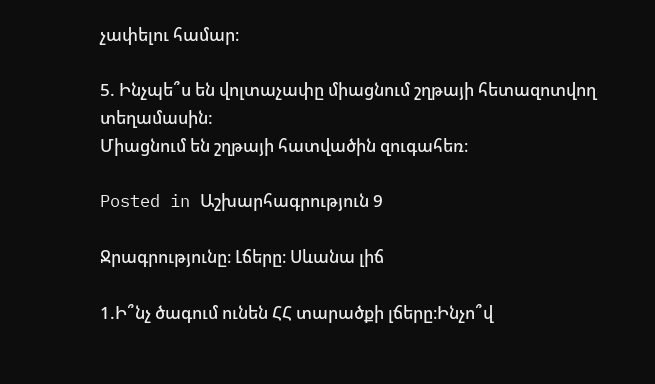չափելու համար։

5. Ինչպե՞ս են վոլտաչափը միացնում շղթայի հետազոտվող տեղամասին:
Միացնում են շղթայի հատվածին զուգահեռ։

Posted in Աշխարհագրություն 9

Ջրագրությունը։ Լճերը։ Սևանա լիճ

1.Ի՞նչ ծագում ունեն ՀՀ տարածքի լճերը։Ինչո՞վ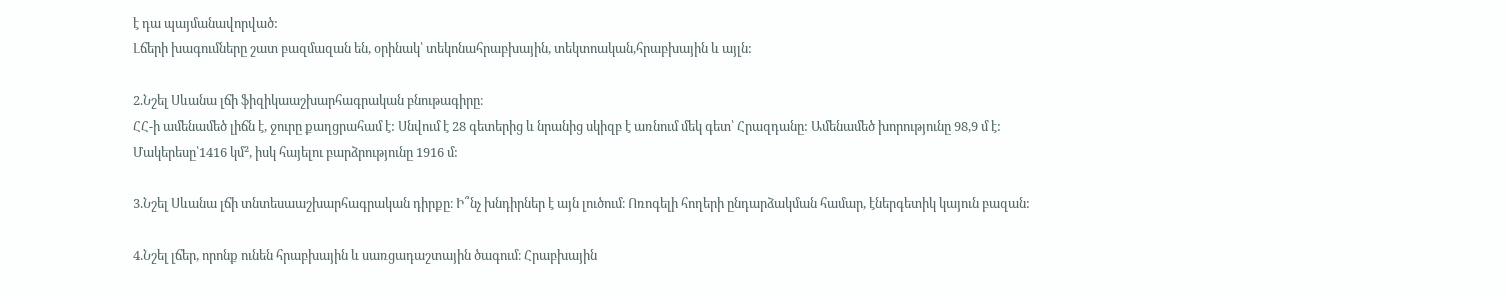է դա պայմանավորված:
Լճերի խագումները շատ բազմազան են, օրինակ՝ տեկոնահրաբխային, տեկտոական,հրաբխային և այլն:

2.Նշել Սևանա լճի ֆիզիկաաշխարհագրական բնութագիրը։
ՀՀ-ի ամենամեծ լիճն է, ջուրը քաղցրահամ է: Սնվում է 28 գետերից և նրանից սկիզբ է առնում մեկ գետ՝ Հրազդանը: Ամենամեծ խորությունը 98,9 մ է: Մակերեսը՝1416 կմ², իսկ հայելու բարձրությունը 1916 մ:

3.Նշել Սևանա լճի տնտեսաաշխարհագրական դիրքը։ Ի՞նչ խնդիրներ է այն լուծում։ Ոռոգելի հողերի ընդարձակման համար, էներգետիկ կայուն բազան:

4.Նշել լճեր, որոնք ունեն հրաբխային և սառցադաշտային ծագում։ Հրաբխային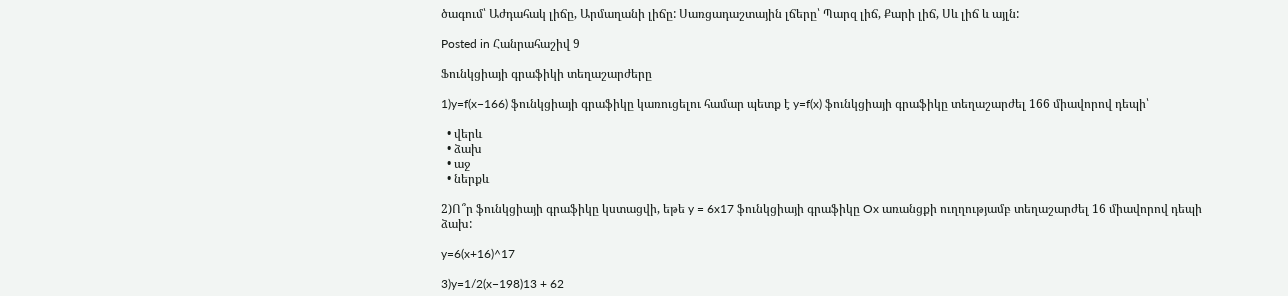ծագում՝ Աժդահակ լիճը, Արմաղանի լիճը: Սառցադաշտային լճերը՝ Պարզ լիճ, Քարի լիճ, Սև լիճ և այլն:

Posted in Հանրահաշիվ 9

Ֆունկցիայի գրաֆիկի տեղաշարժերը

1)y=f(x−166) ֆունկցիայի գրաֆիկը կառուցելու համար պետք է y=f(x) ֆունկցիայի գրաֆիկը տեղաշարժել 166 միավորով դեպի՝

  • վերև
  • ձախ
  • աջ
  • ներքև

2)Ո՞ր ֆունկցիայի գրաֆիկը կստացվի, եթե y = 6x17 ֆունկցիայի գրաֆիկը Ox առանցքի ուղղությամբ տեղաշարժել 16 միավորով դեպի ձախ:

y=6(x+16)^17

3)y=1/2(x−198)13 + 62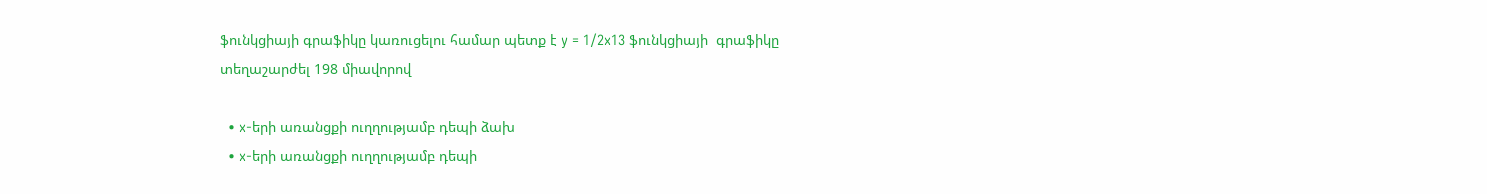ֆունկցիայի գրաֆիկը կառուցելու համար պետք է y = 1/2x13 ֆունկցիայի  գրաֆիկը տեղաշարժել 198 միավորով

  • x-երի առանցքի ուղղությամբ դեպի ձախ
  • x-երի առանցքի ուղղությամբ դեպի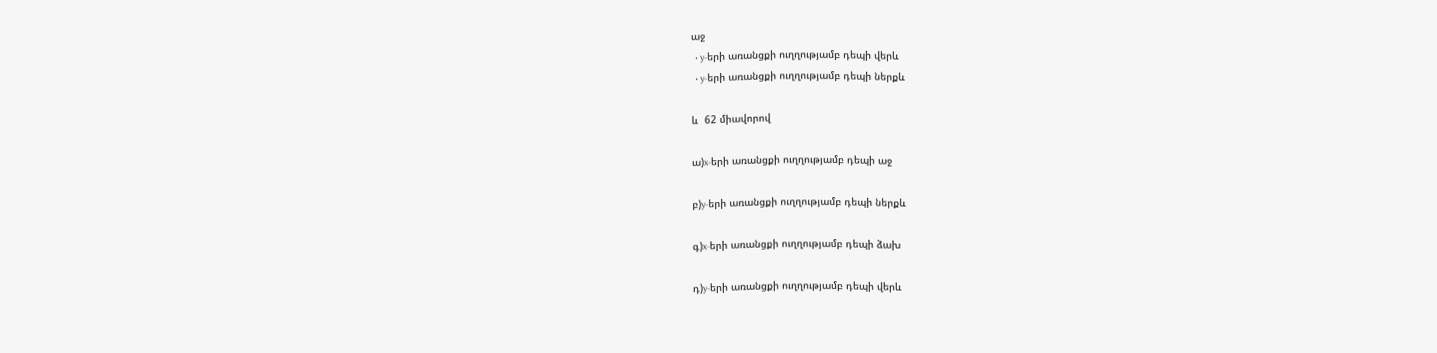աջ
  • y-երի առանցքի ուղղությամբ դեպի վերև
  • y-երի առանցքի ուղղությամբ դեպի ներքև

և  62 միավորով

ա)x-երի առանցքի ուղղությամբ դեպի աջ

բ)y-երի առանցքի ուղղությամբ դեպի ներքև

գ)x-երի առանցքի ուղղությամբ դեպի ձախ

դ)y-երի առանցքի ուղղությամբ դեպի վերև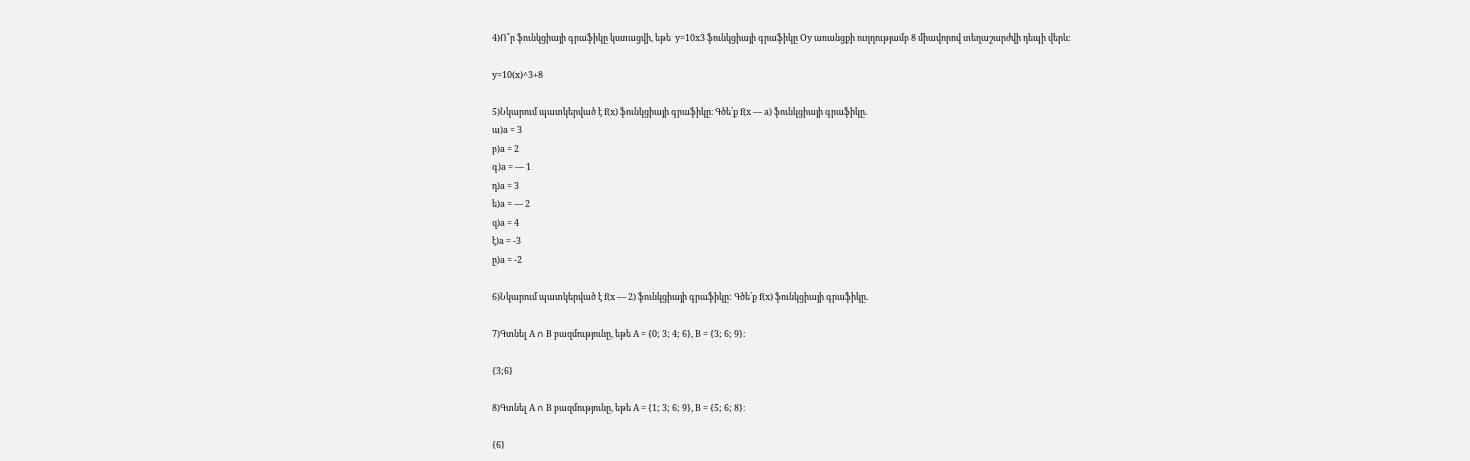4)Ո՞ր ֆունկցիայի գրաֆիկը կստացվի, եթե  y=10x3 ֆունկցիայի գրաֆիկը Oy առանցքի ուղղությամբ 8 միավորով տեղաշարժվի դեպի վերև:

y=10(x)^3+8

5)Նկարում պատկերված է f(x) ֆունկցիայի գրաֆիկը։ Գծե՛ք f(x — a) ֆունկցիայի գրաֆիկը.
ա)a = 3
բ)a = 2
գ)a = — 1
դ)a = 3
ե)a = — 2
զ)a = 4
է)a = -3
ը)a = -2

6)Նկարում պատկերված է f(x — 2) ֆունկցիայի գրաֆիկը: Գծե՛ք f(x) ֆունկցիայի գրաֆիկը.

7)Գտնել A ∩ B բազմությունը, եթե A = {0; 3; 4; 6}, B = {3; 6; 9}։

{3;6}

8)Գտնել A ∩ B բազմությունը, եթե A = {1; 3; 6; 9}, B = {5; 6; 8}։

{6}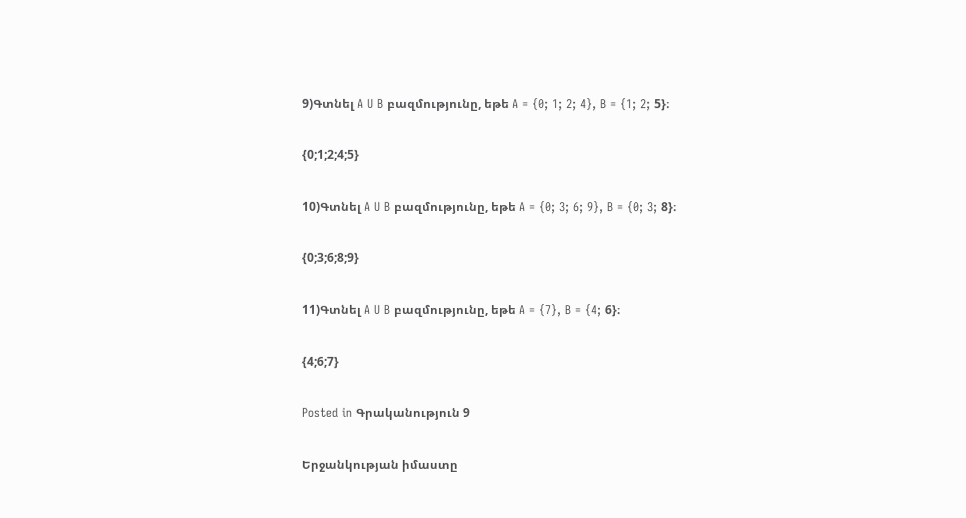9)Գտնել A U B բազմությունը, եթե A = {0; 1; 2; 4}, B = {1; 2; 5}։

{0;1;2;4;5}

10)Գտնել A U B բազմությունը, եթե A = {0; 3; 6; 9}, B = {0; 3; 8}։

{0;3;6;8;9}

11)Գտնել A U B բազմությունը, եթե A = {7}, B = {4; 6}։

{4;6;7}

Posted in Գրականություն 9

Երջանկության իմաստը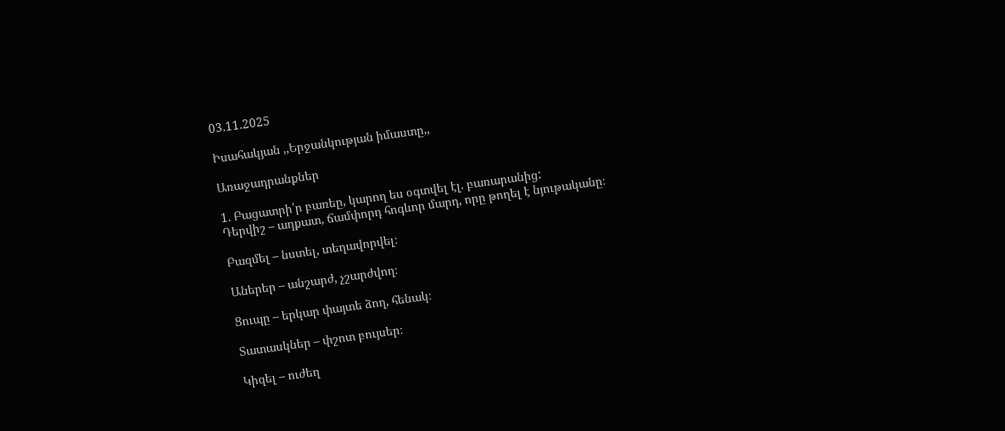03.11.2025

Իսահակյան ,,Երջանկության իմաստը,,

Առաջադրանքներ

1. Բացատրի՛ր բառեը, կարող ես օգտվել էլ. բառարանից:
Դերվիշ – աղքատ, ճամփորդ հոգևոր մարդ, որը թողել է նյութականը։

Բազմել – նստել, տեղավորվել։

Աներեր – անշարժ, չշարժվող։

Ցուպը – երկար փայտե ձող, հենակ։

Տատասկներ – փշոտ բույսեր։

Կիզել – ուժեղ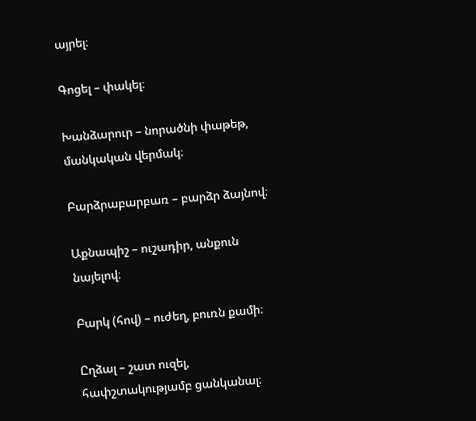այրել։

Գոցել – փակել։

Խանձարուր – նորածնի փաթեթ, մանկական վերմակ։

Բարձրաբարբառ – բարձր ձայնով։

Աքնապիշ – ուշադիր, անքուն նայելով։

Բարկ (հով) – ուժեղ, բուռն քամի։

Ըղձալ – շատ ուզել, հափշտակությամբ ցանկանալ։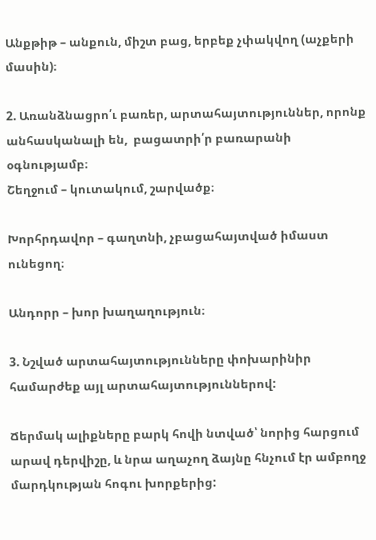Անքթիթ – անքուն, միշտ բաց, երբեք չփակվող (աչքերի մասին)։

2. Առանձնացրո՛ւ բառեր, արտահայտություններ, որոնք անհասկանալի են,  բացատրի՛ր բառարանի օգնությամբ։
Շեղջում – կուտակում, շարվածք։

Խորհրդավոր – գաղտնի, չբացահայտված իմաստ ունեցող։

Անդորր – խոր խաղաղություն։

3. Նշված արտահայտությունները փոխարինիր համարժեք այլ արտահայտություններով:

Ճերմակ ալիքները բարկ հովի նտված՝ նորից հարցում արավ դերվիշը, և նրա աղաչող ձայնը հնչում էր ամբողջ մարդկության հոգու խորքերից: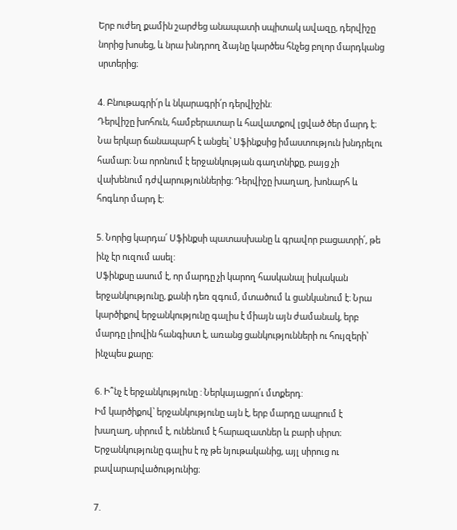Երբ ուժեղ քամին շարժեց անապատի սպիտակ ավազը, դերվիշը նորից խոսեց, և նրա խնդրող ձայնը կարծես հնչեց բոլոր մարդկանց սրտերից։

4. Բնութագրի՛ր և նկարագրի՛ր դերվիշին:
Դերվիշը խոհուն, համբերատար և հավատքով լցված ծեր մարդ է։ Նա երկար ճանապարհ է անցել՝ Սֆինքսից իմաստություն խնդրելու համար։ Նա որոնում է երջանկության գաղտնիքը, բայց չի վախենում դժվարություններից։ Դերվիշը խաղաղ, խոնարհ և հոգևոր մարդ է։

5. Նորից կարդա՛ Սֆինքսի պատասխանը և գրավոր բացատրի՛, թե ինչ էր ուզում ասել:
Սֆինքսը ասում է, որ մարդը չի կարող հասկանալ իսկական երջանկությունը, քանի դեռ զգում, մտածում և ցանկանում է։ Նրա կարծիքով երջանկությունը գալիս է միայն այն ժամանակ, երբ մարդը լիովին հանգիստ է, առանց ցանկությունների ու հույզերի՝ ինչպես քարը։

6. Ի՞նչ է երջանկությունը : Ներկայացրո՛ւ մտքերդ:
Իմ կարծիքով՝ երջանկությունը այն է, երբ մարդը ապրում է խաղաղ, սիրում է, ունենում է հարազատներ և բարի սիրտ։ Երջանկությունը գալիս է ոչ թե նյութականից, այլ սիրուց ու բավարարվածությունից։

7.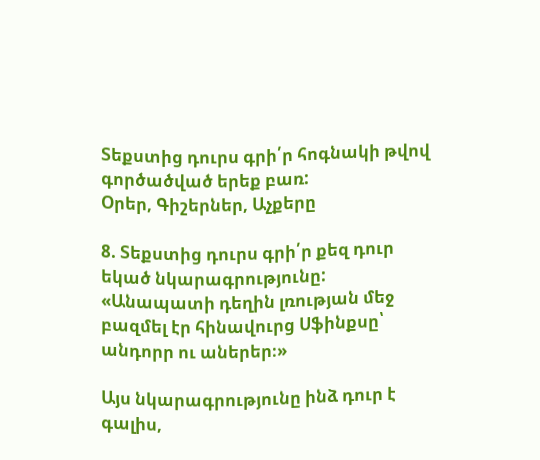Տեքստից դուրս գրի՛ր հոգնակի թվով գործածված երեք բառ:
Օրեր, Գիշերներ, Աչքերը

8. Տեքստից դուրս գրի՛ր քեզ դուր եկած նկարագրությունը:
«Անապատի դեղին լռության մեջ բազմել էր հինավուրց Սֆինքսը՝ անդորր ու աներեր։»

Այս նկարագրությունը ինձ դուր է գալիս,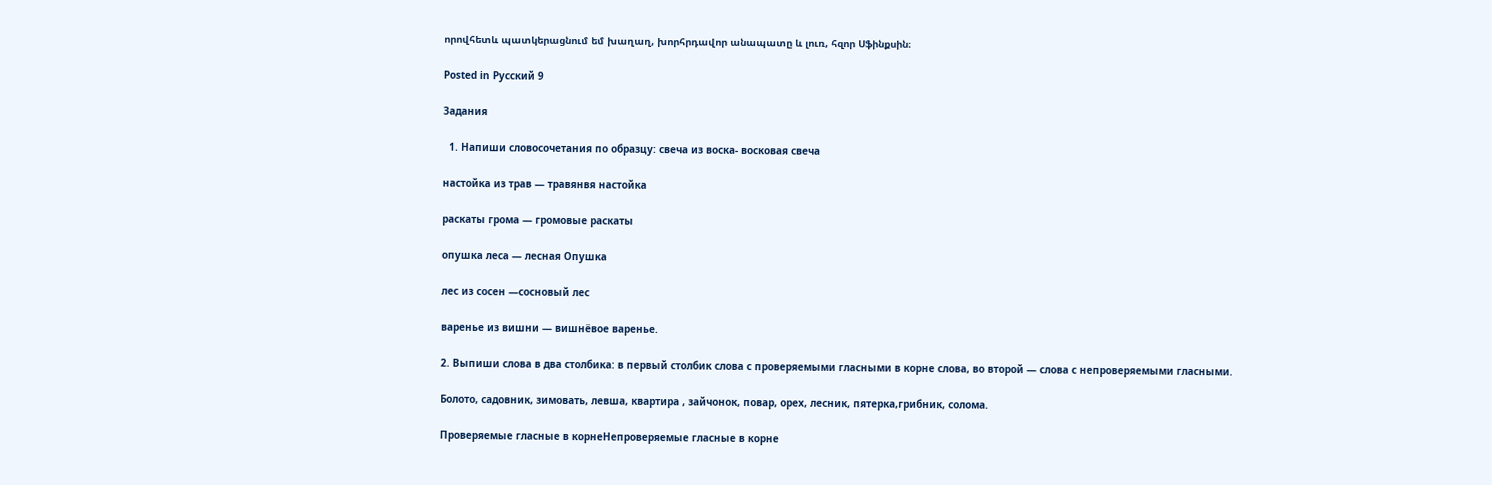որովհետև պատկերացնում եմ խաղաղ, խորհրդավոր անապատը և լուռ, հզոր Սֆինքսին։

Posted in Русский 9

Задания

  1. Напиши словосочетания по образцу: свеча из воска- восковая свеча

настойка из трав — травянвя настойка

раскаты грома — громовые раскаты

опушка леса — лесная Опушка

лес из сосен —сосновый лес

варенье из вишни — вишнёвое варенье.

2. Выпиши слова в два столбика: в первый столбик слова с проверяемыми гласными в корне слова, во второй — слова с непроверяемыми гласными.

Болото, садовник, зимовать, левша, квартира , зайчонок, повар, орех, лесник, пятерка,грибник, солома.

Проверяемые гласные в корнеНепроверяемые гласные в корне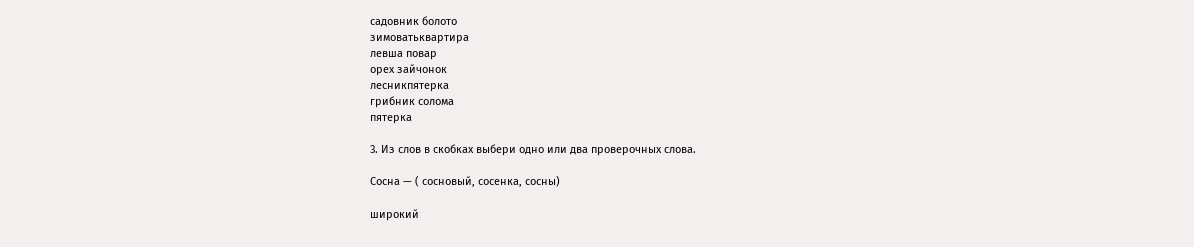садовник болото
зимоватьквартира
левша повар
орех зайчонок
лесникпятерка
грибник солома
пятерка

3. Из слов в скобках выбери одно или два проверочных слова.

Сосна — ( сосновый, сосенка, сосны)

широкий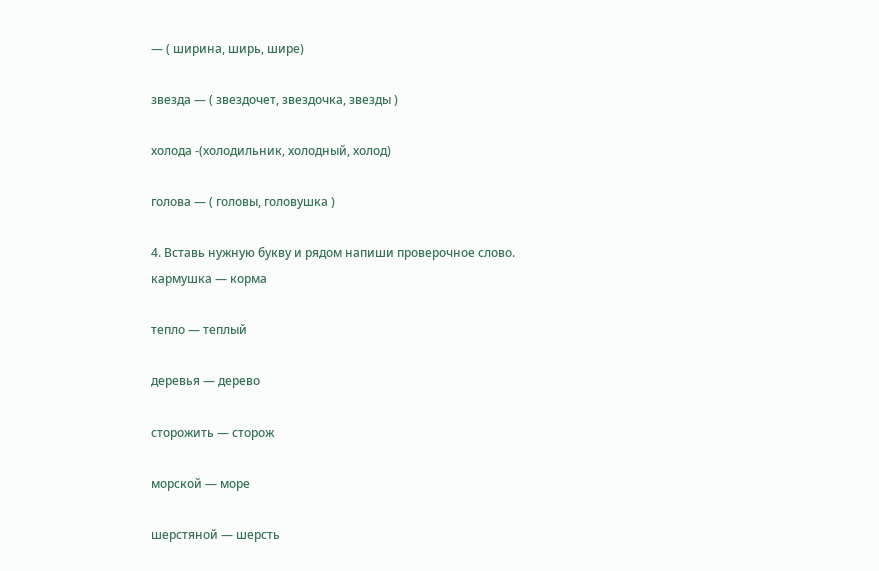— ( ширина, ширь, шире)

звезда — ( звездочет, звездочка, звезды )

холода -(холодильник, холодный, холод)

голова — ( головы, головушка )

4. Вставь нужную букву и рядом напиши проверочное слово.
кармушка — корма

тепло — теплый

деревья — дерево

сторожить — сторож

морской — море

шерстяной — шерсть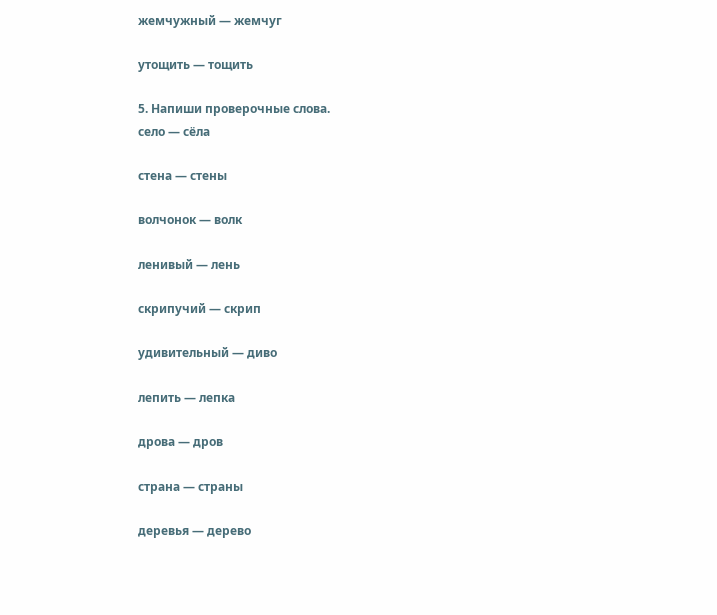жемчужный — жемчуг

утощить — тощить

5. Напиши проверочные слова.
село — сёла

стена — стены

волчонок — волк

ленивый — лень

скрипучий — скрип

удивительный — диво

лепить — лепка

дрова — дров

страна — страны

деревья — дерево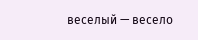веселый — весело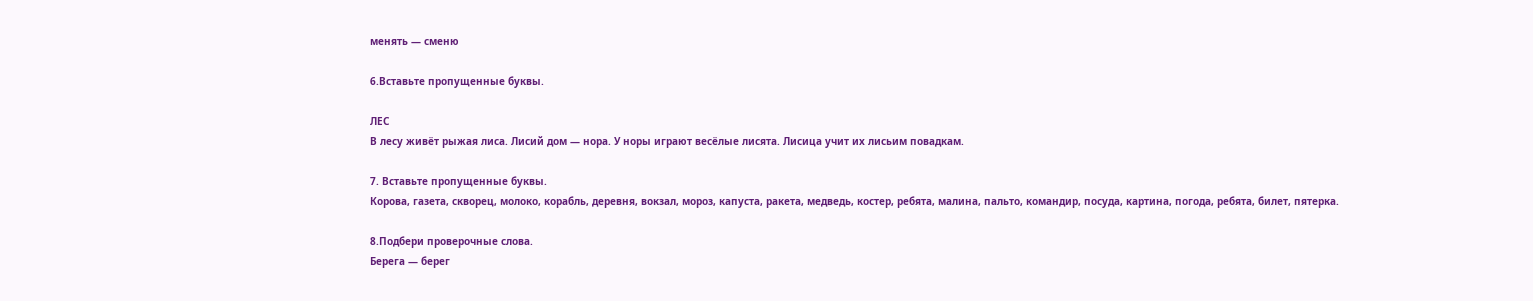менять — сменю

6.Вставьте пропущенные буквы.

ЛЕС
В лесу живёт рыжая лиса. Лисий дом — нора. У норы играют весёлые лисята. Лисица учит их лисьим повадкам.

7. Вставьте пропущенные буквы.
Корова, газета, скворец, молоко, корабль, деревня, вокзал, мороз, капуста, ракета, медведь, костер, ребята, малина, пальто, командир, посуда, картина, погода, ребята, билет, пятерка.

8.Подбери проверочные слова.
Берега — берег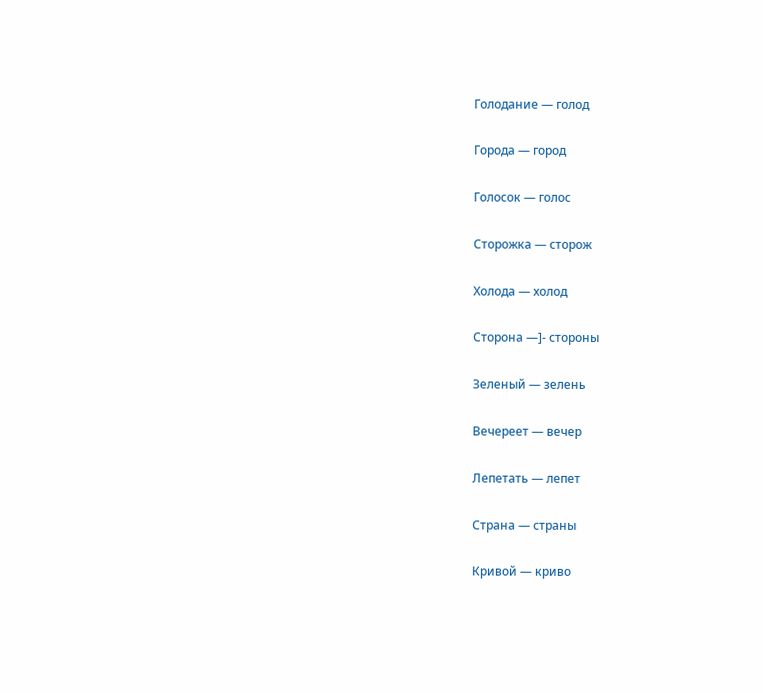Голодание — голод

Города — город

Голосок — голос

Сторожка — сторож

Холода — холод

Сторона —]- стороны

Зеленый — зелень

Вечереет — вечер

Лепетать — лепет

Страна — страны

Кривой — криво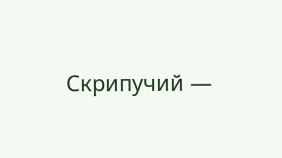Скрипучий —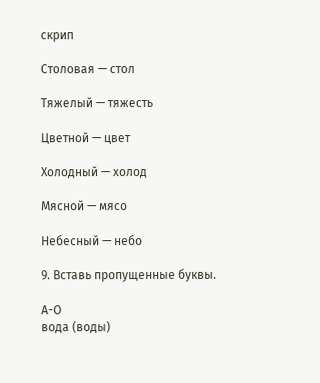скрип

Столовая — стол

Тяжелый — тяжесть

Цветной — цвет

Холодный — холод

Мясной — мясо

Небесный — небо

9. Вставь пропущенные буквы.

А-О
вода (воды)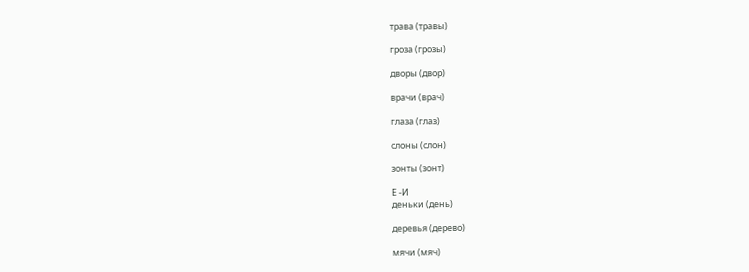трава (травы)

гроза (грозы)

дворы (двор)

врачи (врач)

глаза (глаз)

слоны (слон)

зонты (зонт)

Е -И
деньки (день)

деревья (дерево)

мячи (мяч)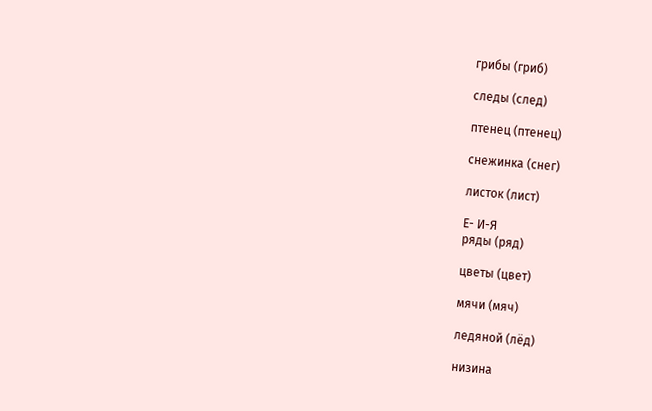грибы (гриб)

следы (след)

птенец (птенец)

снежинка (снег)

листок (лист)

Е- И-Я
ряды (ряд)

цветы (цвет)

мячи (мяч)

ледяной (лёд)

низина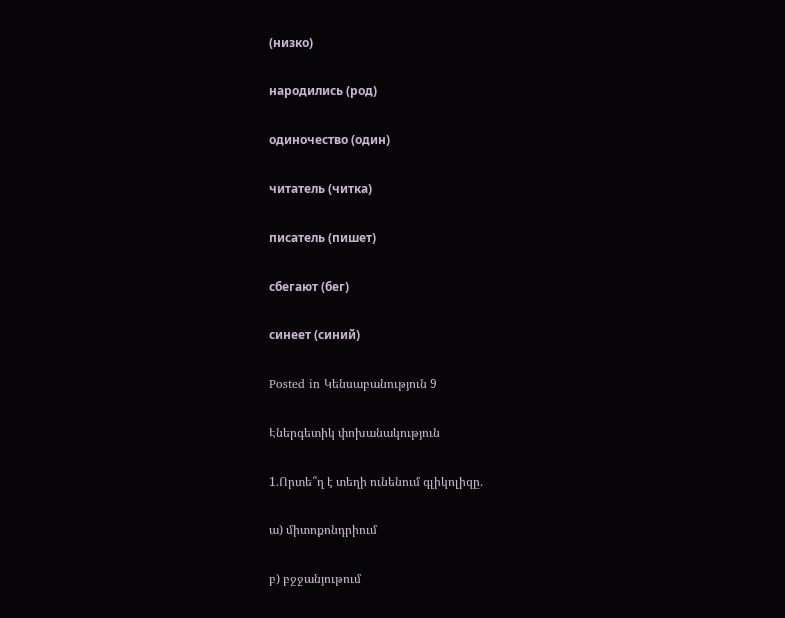(низко)

народились (род)

одиночество (один)

читатель (читка)

писатель (пишет)

сбегают (бег)

синеет (синий)

Posted in Կենսաբանություն 9

Էներգետիկ փոխանակություն

1․Որտե՞ղ է տեղի ունենում գլիկոլիզը․

ա) միտոքոնդրիում

բ) բջջանյութում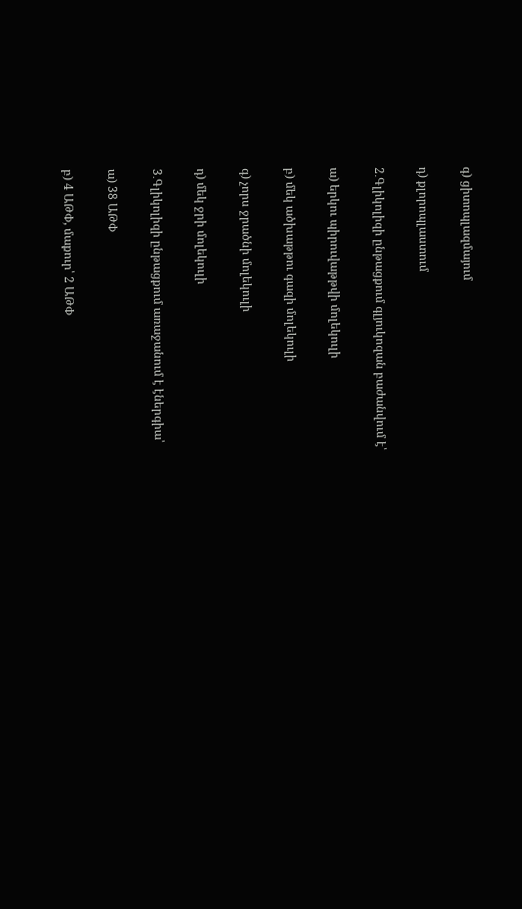գ) ցիտոպլազմայում

դ) քլորոպլաստում

2․Գլիկոլիզի ընթացքում գլյուկոզան բաժանվում է՝

ա) երկու պիրուվաթթվի մոլեկուլի

բ) մեկ ածխաթթու գազի մոլեկուլի

գ) չորս ջրածնի մոլեկուլի

դ) մեկ ջրի մոլեկուլի

3․Գլիկոլիզի ընթացքում առաջանում է էներգիա՝

ա) 38 ԱԹՓ

բ) 4 ԱԹՓ, մաքուր՝ 2 ԱԹՓ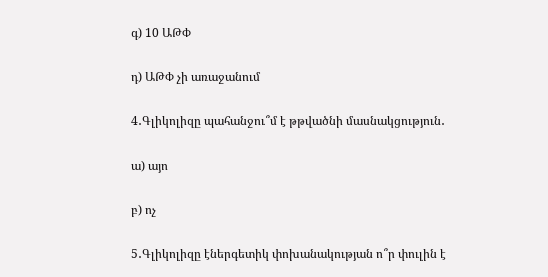գ) 10 ԱԹՓ

դ) ԱԹՓ չի առաջանում

4․Գլիկոլիզը պահանջու՞մ է թթվածնի մասնակցություն․

ա) այո

բ) ոչ

5․Գլիկոլիզը էներգետիկ փոխանակության ո՞ր փուլին է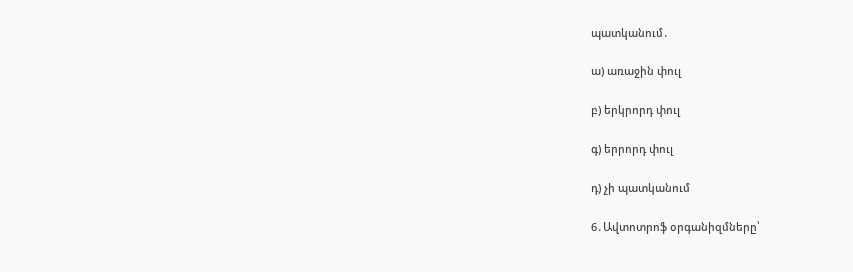պատկանում․

ա) առաջին փուլ

բ) երկրորդ փուլ

գ) երրորդ փուլ

դ) չի պատկանում

6․Ավտոտրոֆ օրգանիզմները՝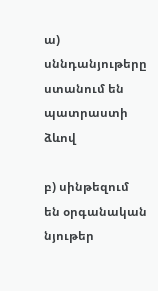ա) սննդանյութերը ստանում են պատրաստի ձևով

բ) սինթեզում են օրգանական նյութեր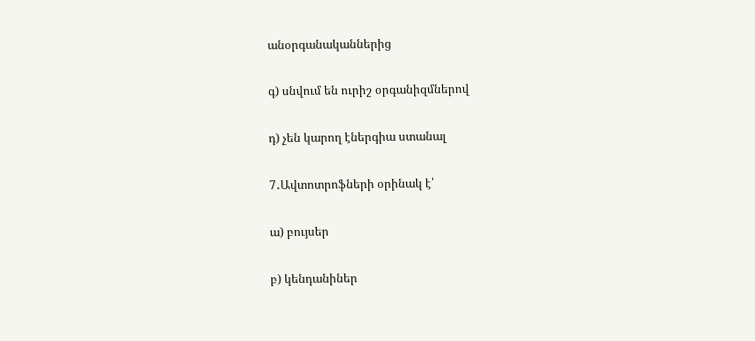անօրգանականներից

գ) սնվում են ուրիշ օրգանիզմներով

դ) չեն կարող էներգիա ստանալ

7․Ավտոտրոֆների օրինակ է՝

ա) բույսեր

բ) կենդանիներ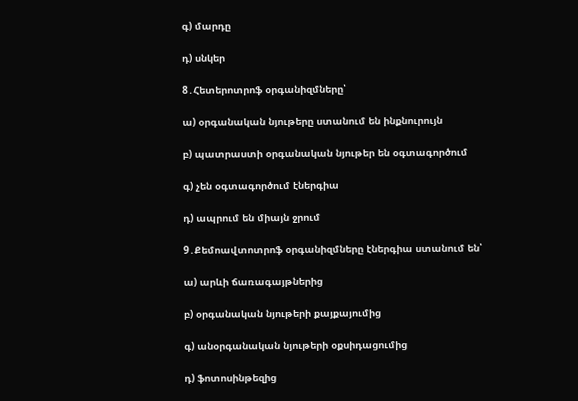գ) մարդը

դ) սնկեր

8․Հետերոտրոֆ օրգանիզմները՝

ա) օրգանական նյութերը ստանում են ինքնուրույն

բ) պատրաստի օրգանական նյութեր են օգտագործում

գ) չեն օգտագործում էներգիա

դ) ապրում են միայն ջրում

9․Քեմոավտոտրոֆ օրգանիզմները էներգիա ստանում են՝

ա) արևի ճառագայթներից

բ) օրգանական նյութերի քայքայումից

գ) անօրգանական նյութերի օքսիդացումից

դ) ֆոտոսինթեզից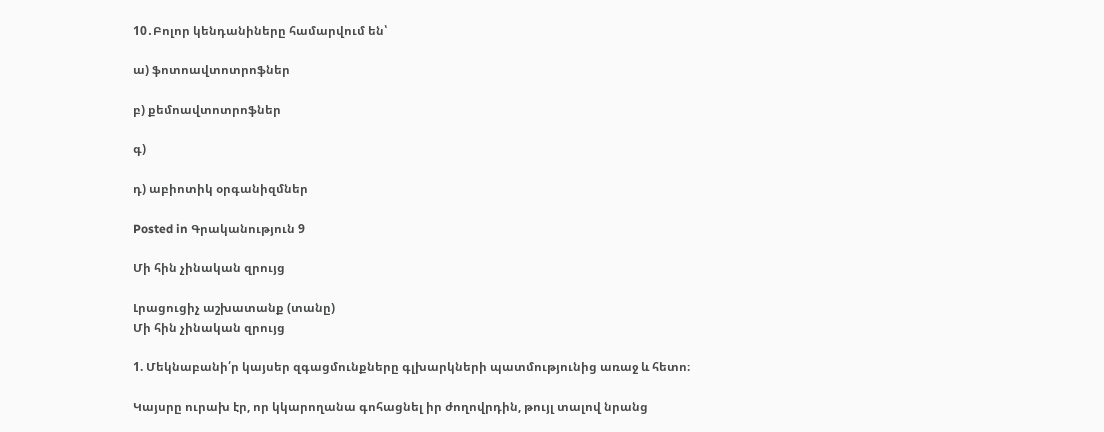10․Բոլոր կենդանիները համարվում են՝

ա) ֆոտոավտոտրոֆներ

բ) քեմոավտոտրոֆներ

գ)

դ) աբիոտիկ օրգանիզմներ

Posted in Գրականություն 9

Մի հին չինական զրույց

Լրացուցիչ աշխատանք (տանը)
Մի հին չինական զրույց

1. Մեկնաբանի՛ր կայսեր զգացմունքները գլխարկների պատմությունից առաջ և հետո։

Կայսրը ուրախ էր, որ կկարողանա գոհացնել իր ժողովրդին, թույլ տալով նրանց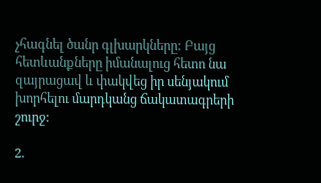չհագնել ծանր գլխարկները: Բայց հետևանքները իմանալուց հետո նա զայրացավ և փակվեց իր սենյակում խորհելու մարդկանց ճակատագրերի շուրջ:

2.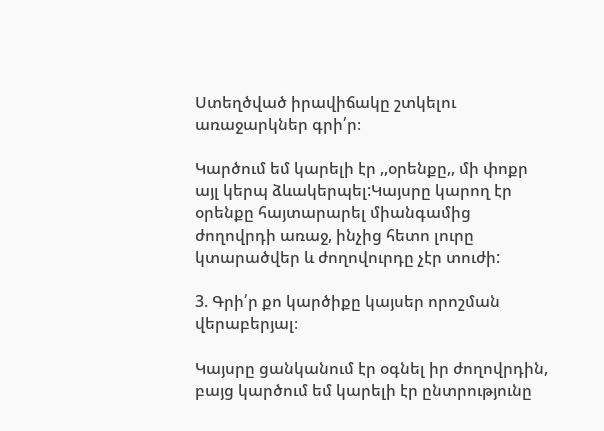Ստեղծված իրավիճակը շտկելու առաջարկներ գրի՛ր։

Կարծում եմ կարելի էր ,,օրենքը,, մի փոքր այլ կերպ ձևակերպել:Կայսրը կարող էր օրենքը հայտարարել միանգամից ժողովրդի առաջ, ինչից հետո լուրը կտարածվեր և ժողովուրդը չէր տուժի:

3. Գրի՛ր քո կարծիքը կայսեր որոշման վերաբերյալ։

Կայսրը ցանկանում էր օգնել իր ժողովրդին, բայց կարծում եմ կարելի էր ընտրությունը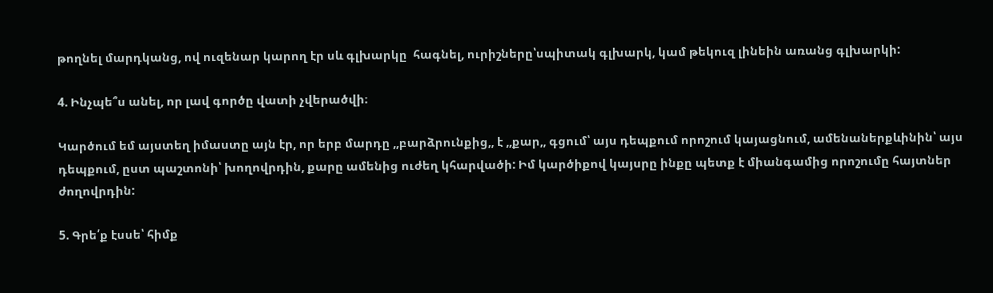թողնել մարդկանց, ով ուզենար կարող էր սև գլխարկը  հագնել, ուրիշները՝սպիտակ գլխարկ, կամ թեկուզ լինեին առանց գլխարկի:

4. Ինչպե՞ս անել, որ լավ գործը վատի չվերածվի։

Կարծում եմ այստեղ իմաստը այն էր, որ երբ մարդը ,,բարձրունքից,, է ,,քար,, գցում՝ այս դեպքում որոշում կայացնում, ամենաներքևինին՝ այս դեպքում, ըստ պաշտոնի՝ խողովրդին, քարը ամենից ուժեղ կհարվածի: Իմ կարծիքով կայսրը ինքը պետք է միանգամից որոշումը հայտներ ժողովրդին:

5. Գրե՛ք էսսե՝ հիմք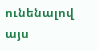ունենալով այս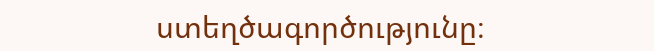ստեղծագործությունը։